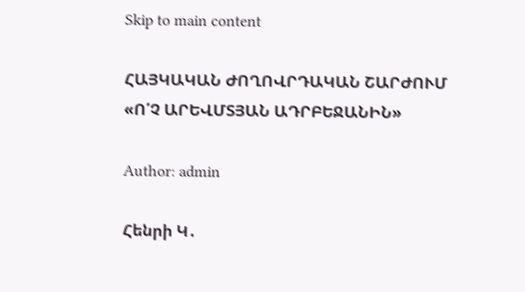Skip to main content

ՀԱՅԿԱԿԱՆ ԺՈՂՈՎՐԴԱԿԱՆ ՇԱՐԺՈՒՄ
«Ո՛Չ ԱՐԵՎՄՏՅԱՆ ԱԴՐԲԵՋԱՆԻՆ»

Author: admin

Հենրի Կ․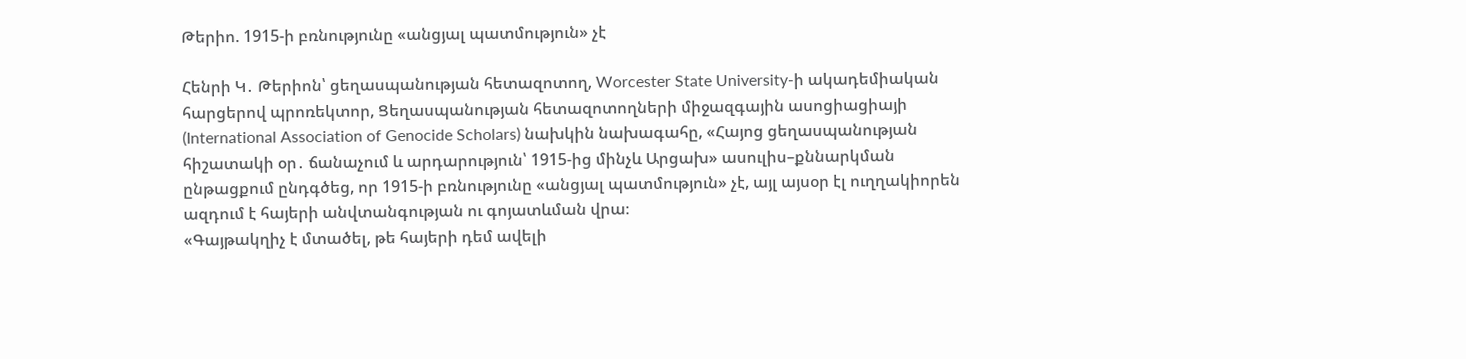Թերիո. 1915-ի բռնությունը «անցյալ պատմություն» չէ

Հենրի Կ․ Թերիոն՝ ցեղասպանության հետազոտող, Worcester State University-ի ակադեմիական հարցերով պրոռեկտոր, Ցեղասպանության հետազոտողների միջազգային ասոցիացիայի (International Association of Genocide Scholars) նախկին նախագահը, «Հայոց ցեղասպանության հիշատակի օր․ ճանաչում և արդարություն՝ 1915-ից մինչև Արցախ» ասուլիս–քննարկման ընթացքում ընդգծեց, որ 1915-ի բռնությունը «անցյալ պատմություն» չէ, այլ այսօր էլ ուղղակիորեն ազդում է հայերի անվտանգության ու գոյատևման վրա։
«Գայթակղիչ է մտածել, թե հայերի դեմ ավելի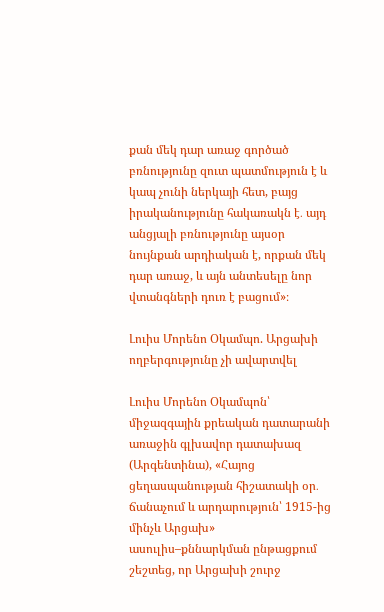քան մեկ դար առաջ գործած բռնությունը զուտ պատմություն է և կապ չունի ներկայի հետ, բայց իրականությունը հակառակն է․ այդ անցյալի բռնությունը այսօր նույնքան արդիական է, որքան մեկ դար առաջ, և այն անտեսելը նոր վտանգների դուռ է բացում»։

Լուիս Մորենո Օկամպո. Արցախի ողբերգությունը չի ավարտվել

Լուիս Մորենո Օկամպոն՝ միջազգային քրեական դատարանի առաջին գլխավոր դատախազ (Արգենտինա), «Հայոց ցեղասպանության հիշատակի օր․ ճանաչում և արդարություն՝ 1915-ից մինչև Արցախ» ասուլիս–քննարկման ընթացքում շեշտեց, որ Արցախի շուրջ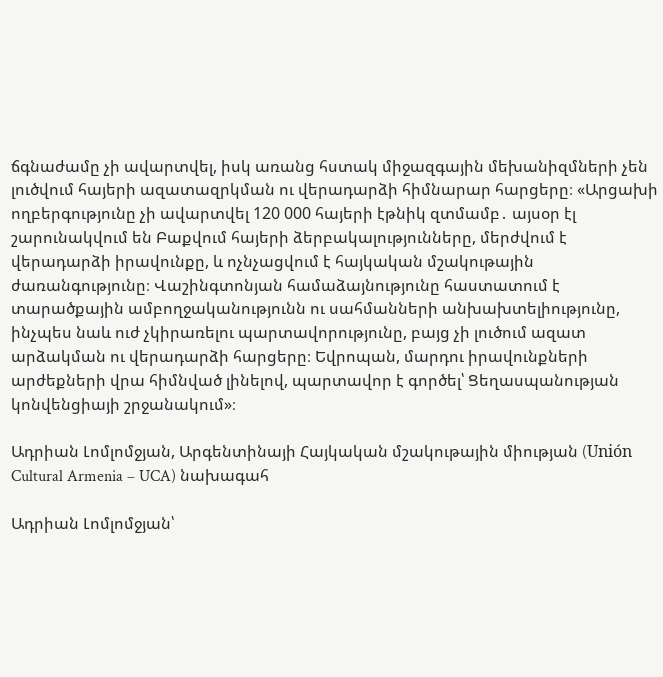ճգնաժամը չի ավարտվել, իսկ առանց հստակ միջազգային մեխանիզմների չեն լուծվում հայերի ազատազրկման ու վերադարձի հիմնարար հարցերը։ «Արցախի ողբերգությունը չի ավարտվել 120 000 հայերի էթնիկ զտմամբ․ այսօր էլ շարունակվում են Բաքվում հայերի ձերբակալությունները, մերժվում է վերադարձի իրավունքը, և ոչնչացվում է հայկական մշակութային ժառանգությունը։ Վաշինգտոնյան համաձայնությունը հաստատում է տարածքային ամբողջականությունն ու սահմանների անխախտելիությունը, ինչպես նաև ուժ չկիրառելու պարտավորությունը, բայց չի լուծում ազատ արձակման ու վերադարձի հարցերը։ Եվրոպան, մարդու իրավունքների արժեքների վրա հիմնված լինելով, պարտավոր է գործել՝ Ցեղասպանության կոնվենցիայի շրջանակում»։

Ադրիան Լոմլոմջյան, Արգենտինայի Հայկական մշակութային միության (Unión Cultural Armenia – UCA) նախագահ

Ադրիան Լոմլոմջյան՝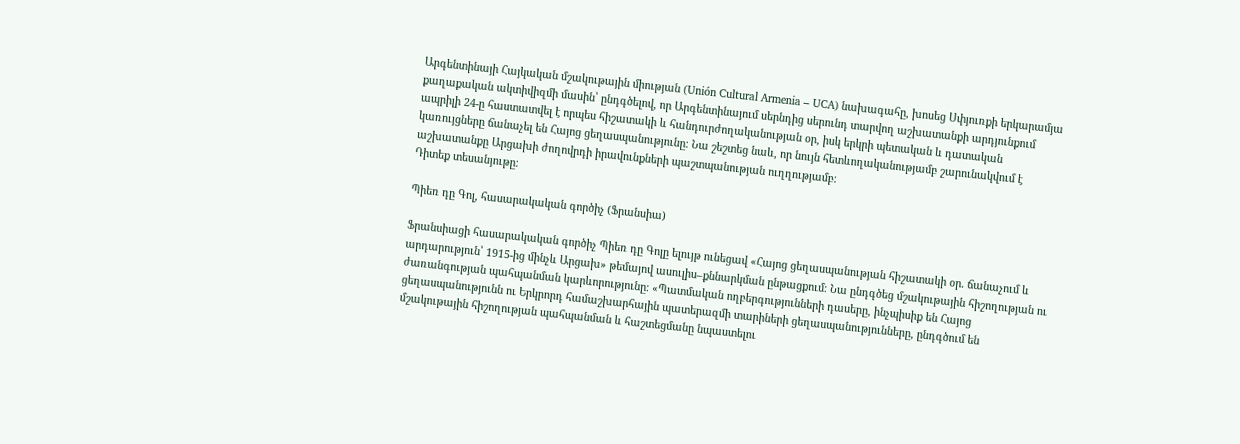Արգենտինայի Հայկական մշակութային միության (Unión Cultural Armenia – UCA) նախագահը, խոսեց Սփյուռքի երկարամյա քաղաքական ակտիվիզմի մասին՝ ընդգծելով, որ Արգենտինայում սերնդից սերունդ տարվող աշխատանքի արդյունքում ապրիլի 24-ը հաստատվել է որպես հիշատակի և հանդուրժողականության օր, իսկ երկրի պետական և դատական կառույցները ճանաչել են Հայոց ցեղասպանությունը։ Նա շեշտեց նաև, որ նույն հետևողականությամբ շարունակվում է աշխատանքը Արցախի ժողովրդի իրավունքների պաշտպանության ուղղությամբ։
Դիտեք տեսանյութը։

Պիեռ դը Գոլ, հասարակական գործիչ (Ֆրանսիա)

Ֆրանսիացի հասարակական գործիչ Պիեռ դը Գոլը ելույթ ունեցավ «Հայոց ցեղասպանության հիշատակի օր․ ճանաչում և արդարություն՝ 1915-ից մինչև Արցախ» թեմայով ասուլիս–քննարկման ընթացքում։ Նա ընդգծեց մշակութային հիշողության ու ժառանգության պահպանման կարևորությունը։ «Պատմական ողբերգությունների դասերը, ինչպիսիք են Հայոց ցեղասպանությունն ու Երկրորդ համաշխարհային պատերազմի տարիների ցեղասպանությունները, ընդգծում են մշակութային հիշողության պահպանման և հաշտեցմանը նպաստելու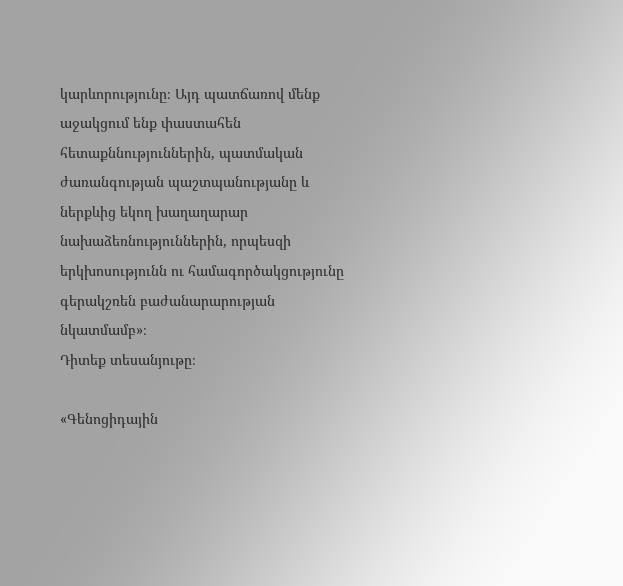կարևորությունը։ Այդ պատճառով մենք աջակցում ենք փաստահեն հետաքննություններին, պատմական ժառանգության պաշտպանությանը և ներքևից եկող խաղաղարար նախաձեռնություններին, որպեսզի երկխոսությունն ու համագործակցությունը գերակշռեն բաժանարարության նկատմամբ»։
Դիտեք տեսանյութը։

«Գենոցիդային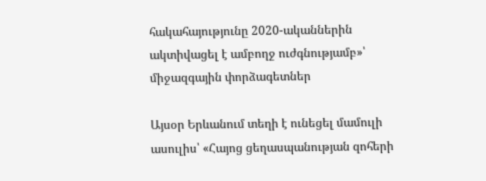հակահայությունը 2020-ականներին ակտիվացել է ամբողջ ուժգնությամբ»՝ միջազգային փորձագետներ

Այսօր Երևանում տեղի է ունեցել մամուլի ասուլիս՝ «Հայոց ցեղասպանության զոհերի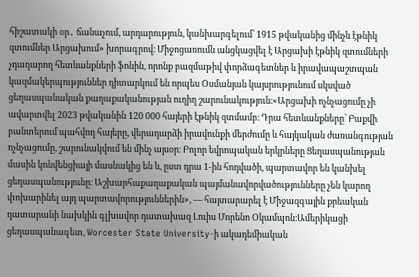հիշատակի օր․ ճանաչում, արդարություն, կանխարգելում՝ 1915 թվականից մինչև էթնիկ զտումներ Արցախում» խորագրով։ Միջոցառումն անցկացվել է Արցախի էթնիկ զտումների չդադարող հետևանքների ֆոնին, որոնք բազմաթիվ փորձագետներ և իրավապաշտպան կազմակերպություններ դիտարկում են որպես Օսմանյան կայսրությունում սկսված ցեղասպանական քաղաքականության ուղիղ շարունակություն։«Արցախի ոչնչացումը չի ավարտվել 2023 թվականին 120 000 հայերի էթնիկ զտմամբ։ Դրա հետևանքները՝ Բաքվի բանտերում պահվող հայերը, վերադարձի իրավունքի մերժումը և հայկական ժառանգության ոչնչացումը, շարունակվում են մինչ այսօր։ Բոլոր եվրոպական երկրները Ցեղասպանության մասին կոնվենցիայի մասնակից են և, ըստ դրա 1-ին հոդվածի, պարտավոր են կանխել ցեղասպանությունը։ Աշխարհաքաղաքական պայմանավորվածությունները չեն կարող փոխարինել այդ պարտավորություններին», — հայտարարել է Միջազգային քրեական դատարանի նախկին գլխավոր դատախազ Լուիս Մորենո Օկամպոն։Ամերիկացի ցեղասպանագետ, Worcester State University-ի ակադեմիական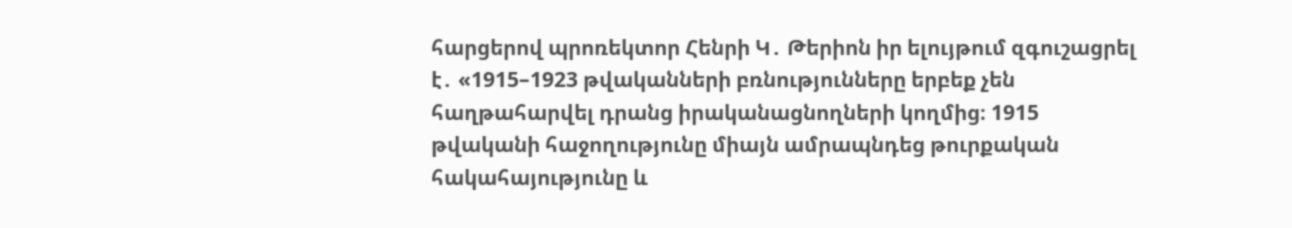հարցերով պրոռեկտոր Հենրի Կ․ Թերիոն իր ելույթում զգուշացրել է․ «1915–1923 թվականների բռնությունները երբեք չեն հաղթահարվել դրանց իրականացնողների կողմից։ 1915 թվականի հաջողությունը միայն ամրապնդեց թուրքական հակահայությունը և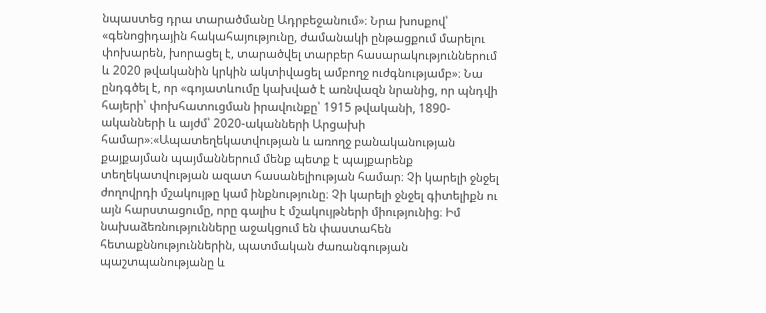նպաստեց դրա տարածմանը Ադրբեջանում»։ Նրա խոսքով՝ «գենոցիդային հակահայությունը, ժամանակի ընթացքում մարելու փոխարեն, խորացել է, տարածվել տարբեր հասարակություններում և 2020 թվականին կրկին ակտիվացել ամբողջ ուժգնությամբ»։ Նա ընդգծել է, որ «գոյատևումը կախված է առնվազն նրանից, որ պնդվի հայերի՝ փոխհատուցման իրավունքը՝ 1915 թվականի, 1890-ականների և այժմ՝ 2020-ականների Արցախի համար»։«Ապատեղեկատվության և առողջ բանականության քայքայման պայմաններում մենք պետք է պայքարենք տեղեկատվության ազատ հասանելիության համար։ Չի կարելի ջնջել ժողովրդի մշակույթը կամ ինքնությունը։ Չի կարելի ջնջել գիտելիքն ու այն հարստացումը, որը գալիս է մշակույթների միությունից։ Իմ նախաձեռնությունները աջակցում են փաստահեն հետաքննություններին, պատմական ժառանգության պաշտպանությանը և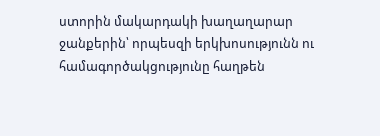ստորին մակարդակի խաղաղարար ջանքերին՝ որպեսզի երկխոսությունն ու համագործակցությունը հաղթեն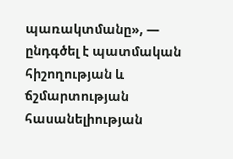պառակտմանը», — ընդգծել է պատմական հիշողության և ճշմարտության հասանելիության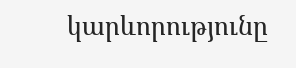կարևորությունը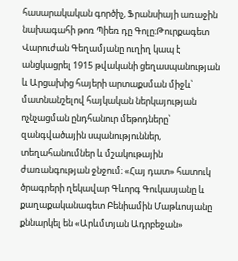հասարակական գործիչ, Ֆրանսիայի առաջին նախագահի թոռ Պիեռ դը Գոլը։Թուրքագետ Վարուժան Գեղամյանը ուղիղ կապ է անցկացրել 1915 թվականի ցեղասպանության և Արցախից հայերի արտաքսման միջև՝ մատնանշելով հայկական ներկայության ոչնչացման ընդհանուր մեթոդները՝ զանգվածային սպանություններ, տեղահանումներ և մշակութային ժառանգության ջնջում։ «Հայ դատ» հատուկ ծրագրերի ղեկավար Գևորգ Գուկասյանը և քաղաքականագետ Բենիամին Մաթևոսյանը քննարկել են «Արևմտյան Ադրբեջան»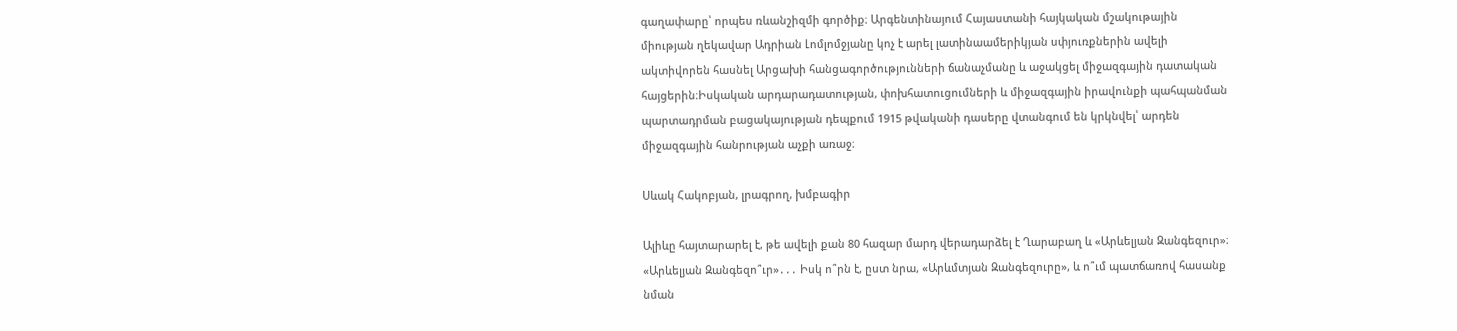գաղափարը՝ որպես ռևանշիզմի գործիք։ Արգենտինայում Հայաստանի հայկական մշակութային միության ղեկավար Ադրիան Լոմլոմջյանը կոչ է արել լատինաամերիկյան սփյուռքներին ավելի ակտիվորեն հասնել Արցախի հանցագործությունների ճանաչմանը և աջակցել միջազգային դատական հայցերին։Իսկական արդարադատության, փոխհատուցումների և միջազգային իրավունքի պահպանման պարտադրման բացակայության դեպքում 1915 թվականի դասերը վտանգում են կրկնվել՝ արդեն միջազգային հանրության աչքի առաջ։

Սևակ Հակոբյան, լրագրող, խմբագիր

Ալիևը հայտարարել է, թե ավելի քան 80 հազար մարդ վերադարձել է Ղարաբաղ և «Արևելյան Զանգեզուր»։ «Արևելյան Զանգեզո՞ւր»․․․ Իսկ ո՞րն է, ըստ նրա, «Արևմտյան Զանգեզուրը», և ո՞ւմ պատճառով հասանք նման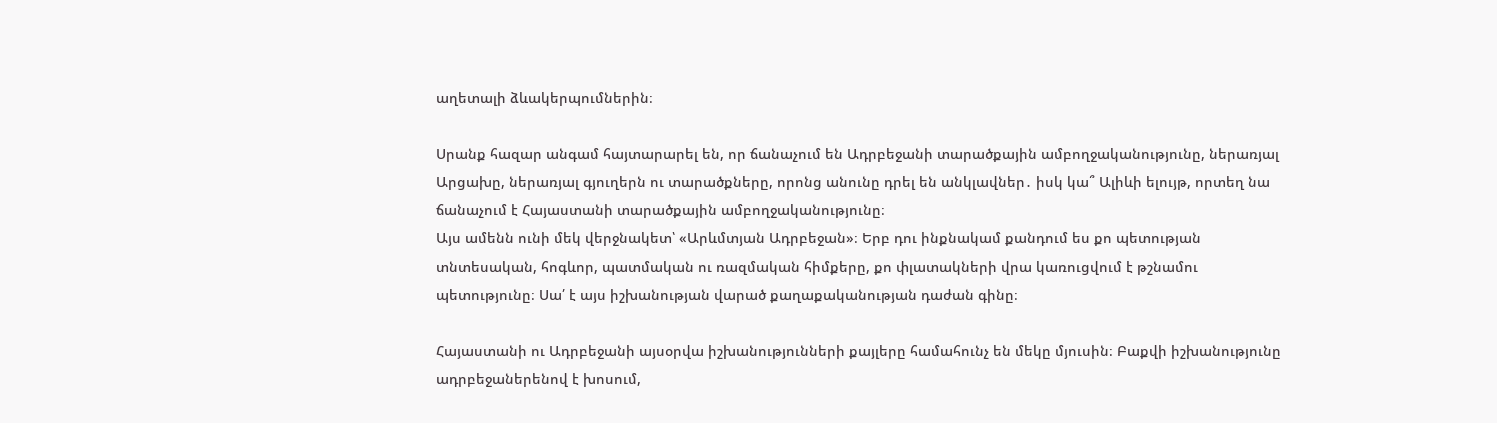աղետալի ձևակերպումներին։

Սրանք հազար անգամ հայտարարել են, որ ճանաչում են Ադրբեջանի տարածքային ամբողջականությունը, ներառյալ Արցախը, ներառյալ գյուղերն ու տարածքները, որոնց անունը դրել են անկլավներ․ իսկ կա՞ Ալիևի ելույթ, որտեղ նա ճանաչում է Հայաստանի տարածքային ամբողջականությունը։
Այս ամենն ունի մեկ վերջնակետ՝ «Արևմտյան Ադրբեջան»։ Երբ դու ինքնակամ քանդում ես քո պետության տնտեսական, հոգևոր, պատմական ու ռազմական հիմքերը, քո փլատակների վրա կառուցվում է թշնամու պետությունը։ Սա՛ է այս իշխանության վարած քաղաքականության դաժան գինը։

Հայաստանի ու Ադրբեջանի այսօրվա իշխանությունների քայլերը համահունչ են մեկը մյուսին։ Բաքվի իշխանությունը ադրբեջաներենով է խոսում,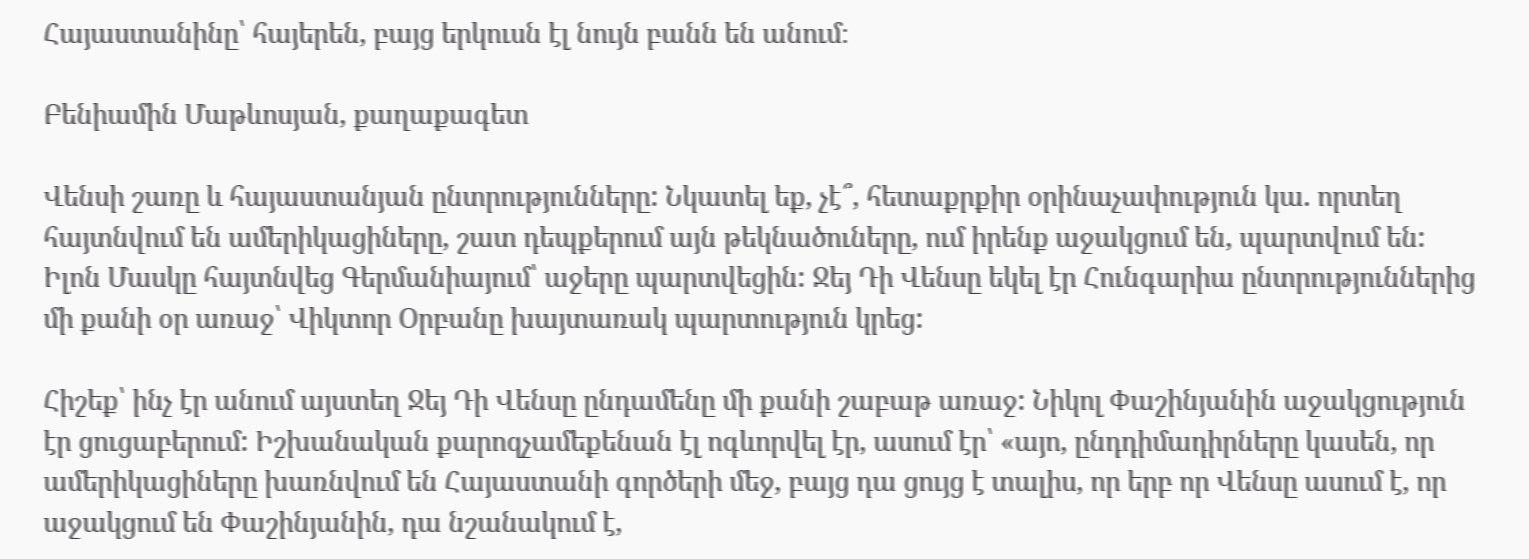Հայաստանինը՝ հայերեն, բայց երկուսն էլ նույն բանն են անում։

Բենիամին Մաթևոսյան, քաղաքագետ

Վենսի շառը և հայաստանյան ընտրությունները: Նկատել եք, չէ՞, հետաքրքիր օրինաչափություն կա. որտեղ հայտնվում են ամերիկացիները, շատ դեպքերում այն թեկնածուները, ում իրենք աջակցում են, պարտվում են: Իլոն Մասկը հայտնվեց Գերմանիայում՝ աջերը պարտվեցին: Ջեյ Դի Վենսը եկել էր Հունգարիա ընտրություններից մի քանի օր առաջ՝ Վիկտոր Օրբանը խայտառակ պարտություն կրեց:

Հիշեք՝ ինչ էր անում այստեղ Ջեյ Դի Վենսը ընդամենը մի քանի շաբաթ առաջ: Նիկոլ Փաշինյանին աջակցություն էր ցուցաբերում: Իշխանական քարոզչամեքենան էլ ոգևորվել էր, ասում էր՝ «այո, ընդդիմադիրները կասեն, որ ամերիկացիները խառնվում են Հայաստանի գործերի մեջ, բայց դա ցույց է տալիս, որ երբ որ Վենսը ասում է, որ աջակցում են Փաշինյանին, դա նշանակում է,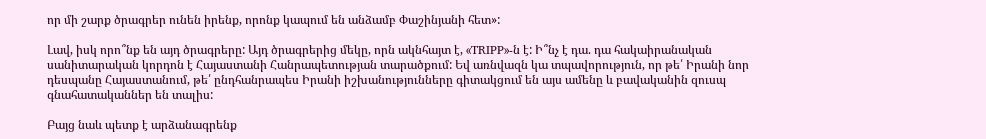որ մի շարք ծրագրեր ունեն իրենք, որոնք կապում են անձամբ Փաշինյանի հետ»:

Լավ, իսկ որո՞նք են այդ ծրագրերը: Այդ ծրագրերից մեկը, որն ակնհայտ է, «TRIPP»-ն է: Ի՞նչ է դա. դա հակաիրանական սանիտարական կորդոն է Հայաստանի Հանրապետության տարածքում: Եվ առնվազն կա տպավորություն, որ թե՛ Իրանի նոր դեսպանը Հայաստանում, թե՛ ընդհանրապես Իրանի իշխանությունները գիտակցում են այս ամենը և բավականին զուսպ գնահատականներ են տալիս:

Բայց նաև պետք է արձանագրենք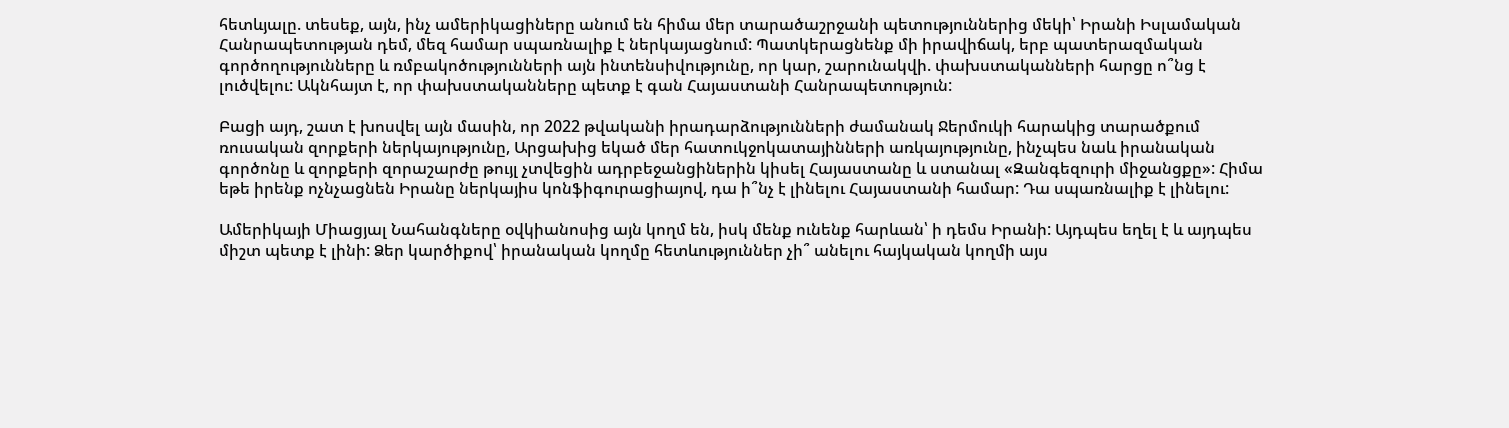հետևյալը. տեսեք, այն, ինչ ամերիկացիները անում են հիմա մեր տարածաշրջանի պետություններից մեկի՝ Իրանի Իսլամական Հանրապետության դեմ, մեզ համար սպառնալիք է ներկայացնում: Պատկերացնենք մի իրավիճակ, երբ պատերազմական գործողությունները և ռմբակոծությունների այն ինտենսիվությունը, որ կար, շարունակվի. փախստականների հարցը ո՞նց է լուծվելու: Ակնհայտ է, որ փախստականները պետք է գան Հայաստանի Հանրապետություն:

Բացի այդ, շատ է խոսվել այն մասին, որ 2022 թվականի իրադարձությունների ժամանակ Ջերմուկի հարակից տարածքում ռուսական զորքերի ներկայությունը, Արցախից եկած մեր հատուկջոկատայինների առկայությունը, ինչպես նաև իրանական գործոնը և զորքերի զորաշարժը թույլ չտվեցին ադրբեջանցիներին կիսել Հայաստանը և ստանալ «Զանգեզուրի միջանցքը»: Հիմա եթե իրենք ոչնչացնեն Իրանը ներկայիս կոնֆիգուրացիայով, դա ի՞նչ է լինելու Հայաստանի համար: Դա սպառնալիք է լինելու:

Ամերիկայի Միացյալ Նահանգները օվկիանոսից այն կողմ են, իսկ մենք ունենք հարևան՝ ի դեմս Իրանի: Այդպես եղել է և այդպես միշտ պետք է լինի: Ձեր կարծիքով՝ իրանական կողմը հետևություններ չի՞ անելու հայկական կողմի այս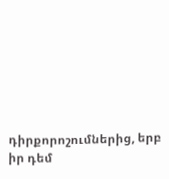դիրքորոշումներից, երբ իր դեմ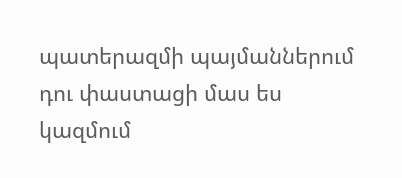պատերազմի պայմաններում դու փաստացի մաս ես կազմում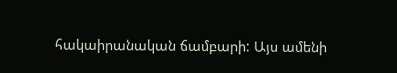հակաիրանական ճամբարի: Այս ամենի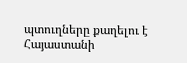պտուղները քաղելու է Հայաստանի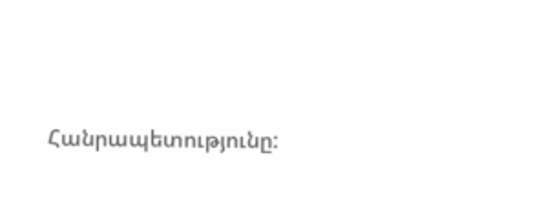Հանրապետությունը: